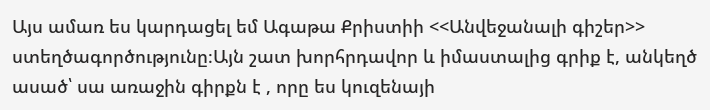Այս ամառ ես կարդացել եմ Ագաթա Քրիստիի <<Անվեջանալի գիշեր>> ստեղծագործությունը։Այն շատ խորհրդավոր և իմաստալից գրիք է, անկեղծ ասած՝ սա առաջին գիրքն է , որը ես կուզենայի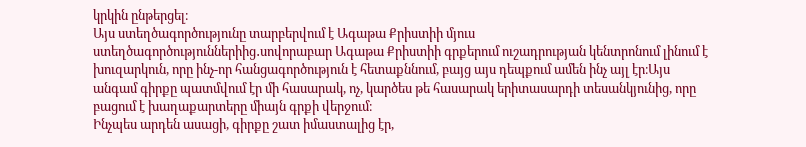կրկին ընթերցել։
Այս ստեղծագործությունը տարբերվում է Ագաթա Քրիստիի մյուս ստեղծագործություններիից․սովորաբար Ագաթա Քրիստիի գրքերում ուշադրության կենտրոնում լինում է խուզարկուն, որը ինչ-որ հանցագործություն է հետաքննում, բայց այս դեպքում ամեն ինչ այլ էր։Այս անգամ գիրքը պատմվում էր մի հասարակ, ոչ, կարծես թե հասարակ երիտասարդի տեսանկյունից, որը բացում է խաղաքարտերը միայն գրքի վերջում։
Ինչպես արդեն ասացի, գիրքը շատ իմաստալից էր,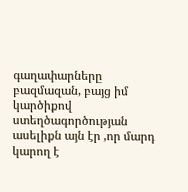գաղափարները բազմազան, բայց իմ կարծիքով ստեղծագործության ասելիքն այն էր ,որ մարդ կարող է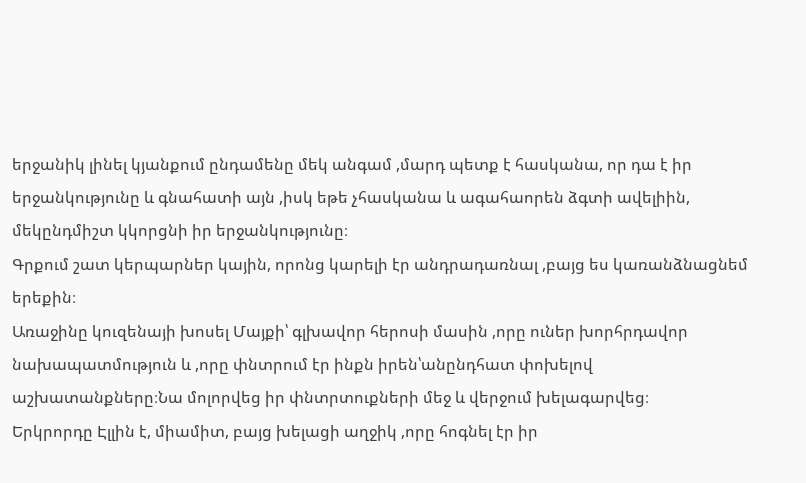երջանիկ լինել կյանքում ընդամենը մեկ անգամ ,մարդ պետք է հասկանա, որ դա է իր երջանկությունը և գնահատի այն ,իսկ եթե չհասկանա և ագահաորեն ձգտի ավելիին, մեկընդմիշտ կկորցնի իր երջանկությունը։
Գրքում շատ կերպարներ կային, որոնց կարելի էր անդրադառնալ ,բայց ես կառանձնացնեմ երեքին։
Առաջինը կուզենայի խոսել Մայքի՝ գլխավոր հերոսի մասին ,որը ուներ խորհրդավոր նախապատմություն և ,որը փնտրում էր ինքն իրեն՝անընդհատ փոխելով աշխատանքները։Նա մոլորվեց իր փնտրտուքների մեջ և վերջում խելագարվեց։
Երկրորդը Էլլին է, միամիտ, բայց խելացի աղջիկ ,որը հոգնել էր իր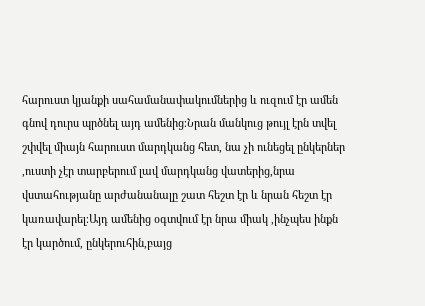հարուստ կյանքի սահամանափակումներից և ուզում էր ամեն գնով դուրս պրծնել այդ ամենից։Նրան մանկուց թույլ էրն տվել շփվել միայն հարուստ մարդկանց հետ, նա չի ունեցել ընկերներ ,ուստի չէր տարբերում լավ մարդկանց վատերից,նրա վստահությանը արժանանալը շատ հեշտ էր և նրան հեշտ էր կառավարել։Այդ ամենից օգտվում էր նրա միակ ,ինչպես ինքն էր կարծում, ընկերուհին,բայց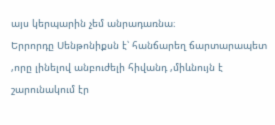այս կերպարին չեմ անրադառնա։
Երրորդը Սենթոնիքսն է՝ հանճարեղ ճարտարապետ ,որը լինելով անբուժելի հիվանդ ,միևնույն է շարունակում էր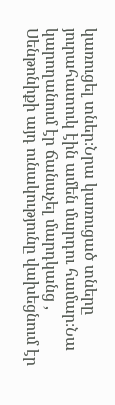կառուցել տներ։Նրա կառուցած տները յուրահատուկ էին ամեն մարդու համար։Նա կարողանում էր ճանաչել մարդկանց , Սենթոնիքի այդ ունակությունը վախեցնում էր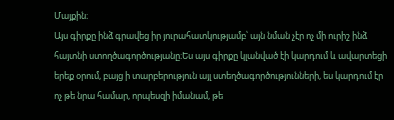Մայքին։
Այս գիրքը ինձ գրավեց իր յուրահատկությամբ՝ այն նման չէր ոչ մի ուրիշ ինձ հայտնի ստողծագործությանը։Ես այս գիրքը կլանված էի կարդում և ավարտեցի երեք օրում, բայց ի տարբերություն այլ ստեղծագործությունների, ես կարդում էր ոչ թե նրա համար, որպեսզի իմանամ, թե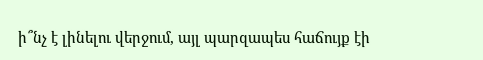ի՞նչ է լինելու վերջում, այլ պարզապես հաճույք էի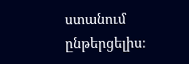ստանում ընթերցելիս։